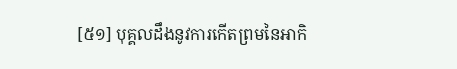[៥១] បុគ្គលដឹងនូវការកើតព្រមនៃអាកិ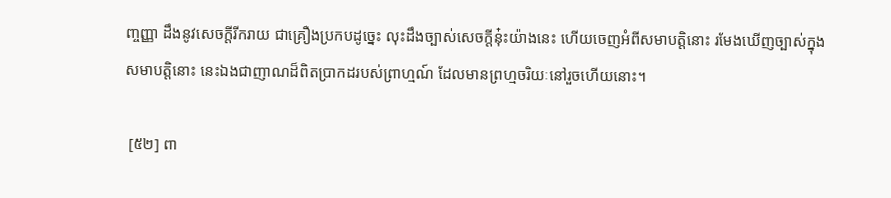ញ្ចញ្ញា ដឹងនូវសេចក្តីរីករាយ ជាគ្រឿងប្រកបដូច្នេះ លុះដឹងច្បាស់សេចក្តីនុ៎ះយ៉ាងនេះ ហើយចេញអំពីសមាបត្តិនោះ រមែងឃើញច្បាស់ក្នុងសមាបត្តិនោះ នេះឯងជាញាណដ៏ពិតប្រាកដរបស់ព្រាហ្មណ៍ ដែលមានព្រហ្មចរិយៈនៅរួចហើយនោះ។

 [៥២] ពា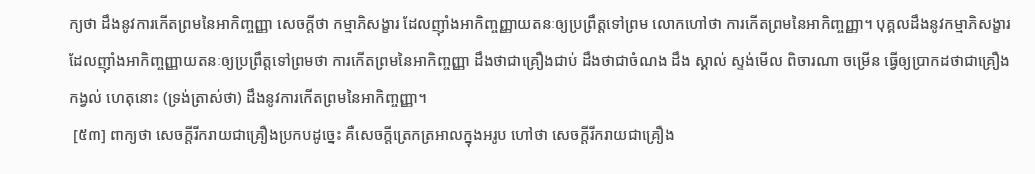ក្យថា ដឹងនូវការកើតព្រមនៃអាកិញ្ចញ្ញា សេចក្តីថា កម្មាភិសង្ខារ ដែលញ៉ាំងអាកិញ្ចញ្ញាយតនៈឲ្យប្រព្រឹត្តទៅព្រម លោកហៅថា ការកើតព្រមនៃអាកិញ្ចញ្ញា។ បុគ្គលដឹងនូវកម្មាភិសង្ខារ ដែលញ៉ាំងអាកិញ្ចញ្ញាយតនៈឲ្យប្រព្រឹត្តទៅព្រមថា ការកើតព្រមនៃអាកិញ្ចញ្ញា ដឹងថាជាគ្រឿងជាប់ ដឹងថាជាចំណង ដឹង ស្គាល់ ស្ទង់មើល ពិចារណា ចម្រើន ធ្វើឲ្យប្រាកដថាជាគ្រឿងកង្វល់ ហេតុនោះ (ទ្រង់ត្រាស់ថា) ដឹងនូវការកើតព្រមនៃអាកិញ្ចញ្ញា។
 [៥៣] ពាក្យថា សេចក្តីរីករាយជាគ្រឿងប្រកបដូច្នេះ គឺសេចក្តីត្រេកត្រអាលក្នុងអរូប ហៅថា សេចក្តីរីករាយជាគ្រឿង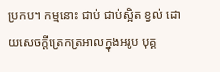ប្រកប។ កម្មនោះ ជាប់ ជាប់ស្អិត ខ្វល់ ដោយសេចក្តីត្រេកត្រអាលក្នុងអរូប បុគ្គ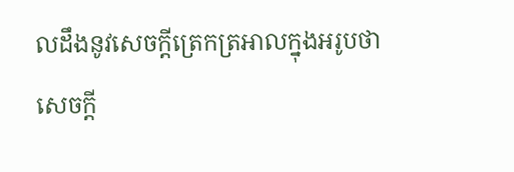លដឹងនូវសេចក្តីត្រេកត្រអាលក្នុងអរូបថា សេចក្តី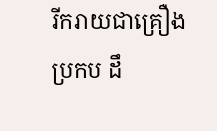រីករាយជាគ្រឿងប្រកប ដឹ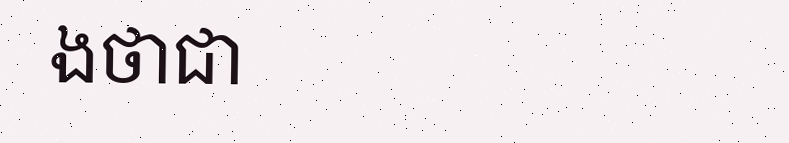ងថាជា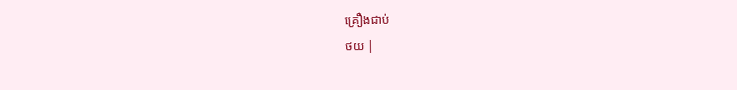គ្រឿងជាប់
ថយ |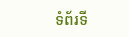ទំព័រទី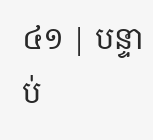៤១ | បន្ទាប់